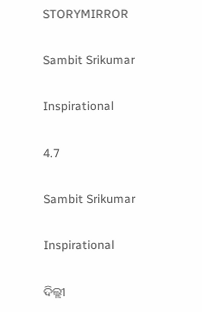STORYMIRROR

Sambit Srikumar

Inspirational

4.7

Sambit Srikumar

Inspirational

ଦିଲ୍ଲୀ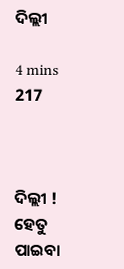ଦିଲ୍ଲୀ

4 mins
217



ଦିଲ୍ଲୀ ! ହେତୁ ପାଇବା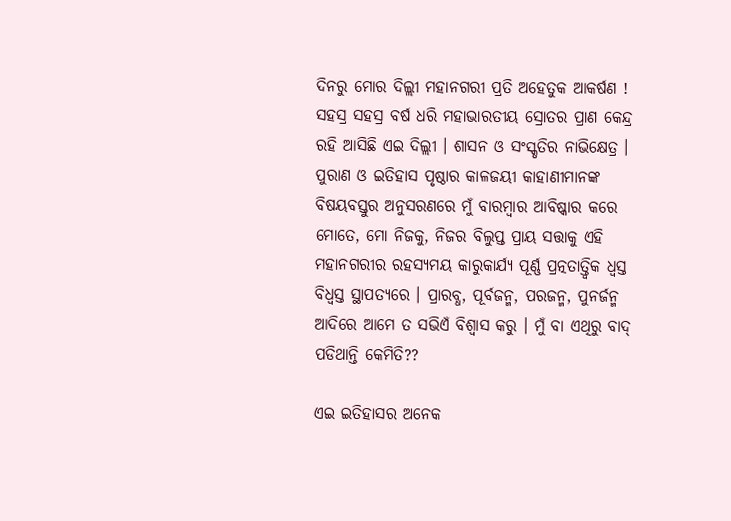ଦିନରୁ ମୋର ଦିଲ୍ଲୀ ମହାନଗରୀ ପ୍ରତି ଅହେତୁକ ଆକର୍ଷଣ ! ସହସ୍ର ସହସ୍ର ବର୍ଷ ଧରି ମହାଭାରତୀୟ ସ୍ରୋତର ପ୍ରାଣ କେନ୍ଦ୍ର ରହି ଆସିଛି ଏଇ ଦିଲ୍ଲୀ । ଶାସନ ଓ ସଂସ୍କୃତିର ନାଭିକ୍ଷେତ୍ର । ପୁରାଣ ଓ ଇତିହାସ ପୃଷ୍ଠାର କାଳଜୟୀ କାହାଣୀମାନଙ୍କ ବିଷୟବସ୍ତୁର ଅନୁସରଣରେ ମୁଁ ବାରମ୍ବାର ଆବିଷ୍କାର କରେ ମୋତେ, ମୋ ନିଜକୁ, ନିଜର ବିଲୁପ୍ତ ପ୍ରାୟ ସତ୍ତାକୁ ଏହି ମହାନଗରୀର ରହସ୍ୟମୟ କାରୁକାର୍ଯ୍ୟ ପୂର୍ଣ୍ଣ ପ୍ରତ୍ନତାତ୍ତ୍ୱିକ ଧ୍ଵସ୍ତ ବିଧ୍ୱସ୍ତ ସ୍ଥାପତ୍ୟରେ । ପ୍ରାରବ୍ଧ, ପୂର୍ବଜନ୍ମ, ପରଜନ୍ମ, ପୁନର୍ଜନ୍ମ ଆଦିରେ ଆମେ ତ ସଭିଏଁ ବିଶ୍ୱାସ କରୁ । ମୁଁ ବା ଏଥିରୁ ବାଦ୍ ପଡିଥାନ୍ତି କେମିତି??

ଏଇ ଇତିହାସର ଅନେକ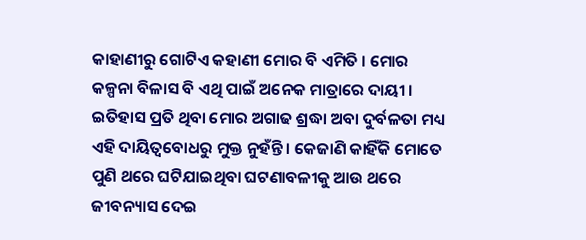କାହାଣୀରୁ ଗୋଟିଏ କହାଣୀ ମୋର ବି ଏମିତି । ମୋର କଳ୍ପନା ବିଳାସ ବି ଏଥି ପାଇଁ ଅନେକ ମାତ୍ରାରେ ଦାୟୀ । ଇତିହାସ ପ୍ରତି ଥିବା ମୋର ଅଗାଢ ଶ୍ରଦ୍ଧା ଅବା ଦୁର୍ବଳତା ମଧ୍ୟ ଏହି ଦାୟିତ୍ୱବୋଧରୁ ମୁକ୍ତ ନୁହଁନ୍ତି । କେଜାଣି କାହିଁକି ମୋତେ ପୁଣି ଥରେ ଘଟିଯାଇଥିବା ଘଟଣାବଳୀକୁ ଆଉ ଥରେ ଜୀବନ୍ୟାସ ଦେଇ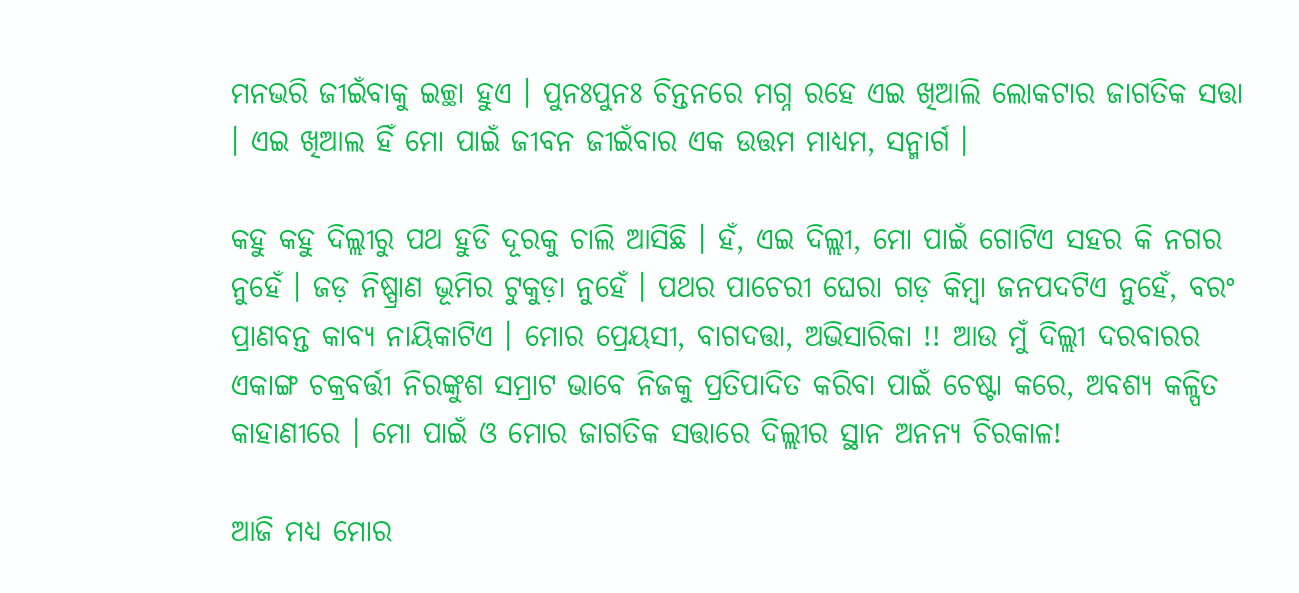ମନଭରି ଜୀଇଁବାକୁ ଇଚ୍ଛା ହୁଏ । ପୁନଃପୁନଃ ଚିନ୍ତନରେ ମଗ୍ନ ରହେ ଏଇ ଖିଆଲି ଲୋକଟାର ଜାଗତିକ ସତ୍ତା । ଏଇ ଖିଆଲ ହିଁ ମୋ ପାଇଁ ଜୀବନ ଜୀଇଁବାର ଏକ ଉତ୍ତମ ମାଧ୍ୟମ, ସନ୍ମାର୍ଗ ।

କହୁ କହୁ ଦିଲ୍ଲୀରୁ ପଥ ହୁଡି ଦୂରକୁ ଚାଲି ଆସିଛି । ହଁ, ଏଇ ଦିଲ୍ଲୀ, ମୋ ପାଇଁ ଗୋଟିଏ ସହର କି ନଗର ନୁହେଁ । ଜଡ଼ ନିଷ୍ପ୍ରାଣ ଭୂମିର ଟୁକୁଡ଼ା ନୁହେଁ । ପଥର ପାଚେରୀ ଘେରା ଗଡ଼ କିମ୍ବା ଜନପଦଟିଏ ନୁହେଁ, ବରଂ ପ୍ରାଣବନ୍ତ କାବ୍ୟ ନାୟିକାଟିଏ । ମୋର ପ୍ରେୟସୀ, ବାଗଦତ୍ତା, ଅଭିସାରିକା !! ଆଉ ମୁଁ ଦିଲ୍ଲୀ ଦରବାରର ଏକାଙ୍ଗ ଚକ୍ରବର୍ତ୍ତୀ ନିରଙ୍କୁଶ ସମ୍ରାଟ ଭାବେ ନିଜକୁ ପ୍ରତିପାଦିତ କରିବା ପାଇଁ ଚେଷ୍ଟା କରେ, ଅବଶ୍ୟ କଳ୍ପିତ କାହାଣୀରେ । ମୋ ପାଇଁ ଓ ମୋର ଜାଗତିକ ସତ୍ତାରେ ଦିଲ୍ଲୀର ସ୍ଥାନ ଅନନ୍ୟ ଚିରକାଳ!

ଆଜି ମଧ୍ୟ ମୋର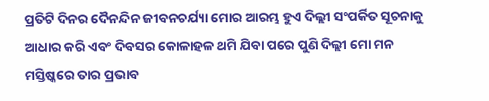ପ୍ରତିଟି ଦିନର ଦୈନନ୍ଦିନ ଜୀବନଚର୍ଯ୍ୟା ମୋର ଆରମ୍ଭ ହୁଏ ଦିଲ୍ଲୀ ସଂପର୍କିତ ସୂଚନାକୁ ଆଧାର କରି ଏବଂ ଦିବସର କୋଳାହଳ ଥମି ଯିବା ପରେ ପୁଣି ଦିଲ୍ଲୀ ମୋ ମନ ମସ୍ତିଷ୍କରେ ତାର ପ୍ରଭାବ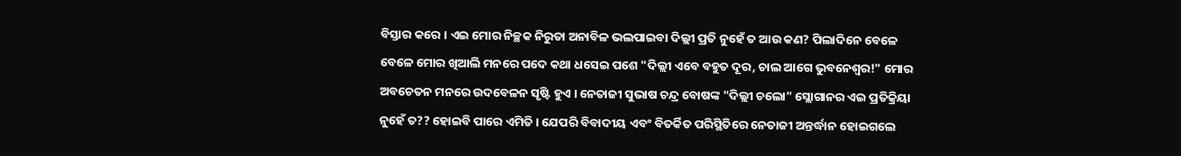ବିସ୍ତାର କରେ । ଏଇ ମୋର ନିଚ୍ଛକ ନିରୁତା ଅନାବିଳ ଭଲପାଇବା ଦିଲ୍ଲୀ ପ୍ରତି ନୁହେଁ ତ ଆଉ କଣ? ପିଲାଦିନେ ବେଳେ ବେଳେ ମୋର ଖିଆଲି ମନରେ ପଦେ କଥା ଧସେଇ ପଶେ "ଦିଲ୍ଲୀ ଏବେ ବହୁତ ଦୂର, ଚାଲ ଆଗେ ଭୁବନେଶ୍ୱର!" ମୋର ଅବଚେତନ ମନରେ ଉଦବେଳନ ସୃଷ୍ଟି ହୁଏ । ନେତାଜୀ ସୁଭାଷ ଚନ୍ଦ୍ର ବୋଷଙ୍କ "ଦିଲ୍ଲୀ ଚଲୋ" ସ୍ଲୋଗାନର ଏଇ ପ୍ରତିକ୍ରିୟା ନୁହେଁ ତ?? ହୋଇବି ପାରେ ଏମିତି । ଯେପରି ବିବାଦୀୟ ଏବଂ ବିତର୍କିତ ପରିସ୍ଥିତିରେ ନେତାଜୀ ଅନ୍ତର୍ଦ୍ଧାନ ହୋଇଗଲେ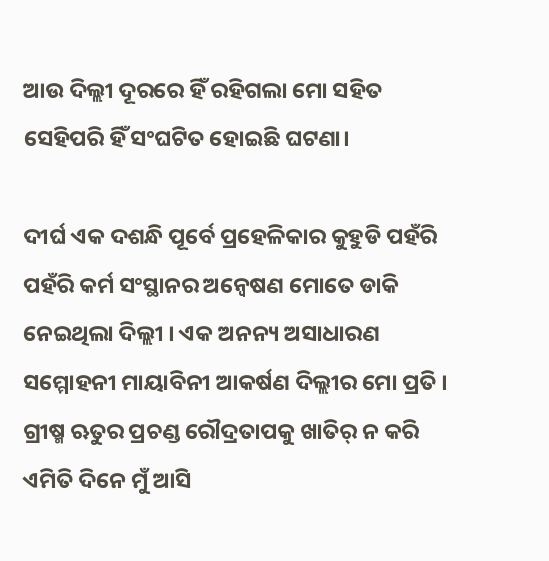ଆଉ ଦିଲ୍ଲୀ ଦୂରରେ ହିଁ ରହିଗଲା ମୋ ସହିତ ସେହିପରି ହିଁ ସଂଘଟିତ ହୋଇଛି ଘଟଣା।

ଦୀର୍ଘ ଏକ ଦଶନ୍ଧି ପୂର୍ବେ ପ୍ରହେଳିକାର କୁହୁଡି ପହଁରି ପହଁରି କର୍ମ ସଂସ୍ଥାନର ଅନ୍ବେଷଣ ମୋତେ ଡାକି ନେଇଥିଲା ଦିଲ୍ଲୀ । ଏକ ଅନନ୍ୟ ଅସାଧାରଣ ସମ୍ମୋହନୀ ମାୟାବିନୀ ଆକର୍ଷଣ ଦିଲ୍ଲୀର ମୋ ପ୍ରତି । ଗ୍ରୀଷ୍ମ ଋତୁର ପ୍ରଚଣ୍ଡ ରୌଦ୍ରତାପକୁ ଖାତିର୍ ନ କରି ଏମିତି ଦିନେ ମୁଁ ଆସି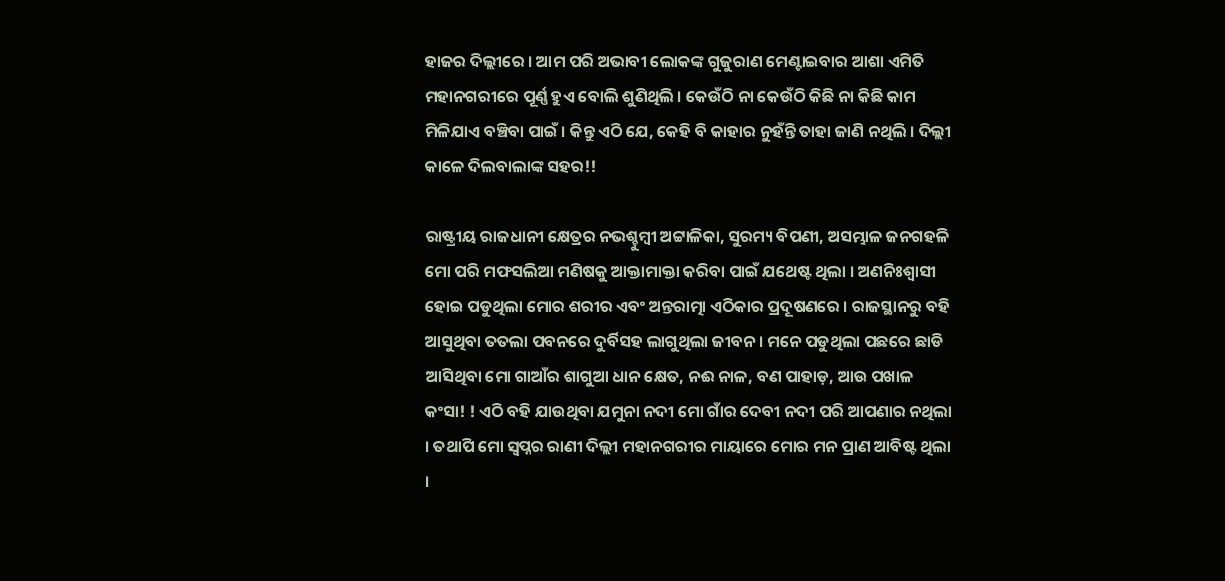ହାଜର ଦିଲ୍ଲୀରେ । ଆମ ପରି ଅଭାବୀ ଲୋକଙ୍କ ଗୁଜୁରାଣ ମେଣ୍ଟାଇବାର ଆଶା ଏମିତି ମହାନଗରୀରେ ପୂର୍ଣ୍ଣ ହୁଏ ବୋଲି ଶୁଣିଥିଲି । କେଉଁଠି ନା କେଉଁଠି କିଛି ନା କିଛି କାମ ମିଳିଯାଏ ବଞ୍ଚିବା ପାଇଁ । କିନ୍ତୁ ଏଠି ଯେ, କେହି ବି କାହାର ନୁହଁନ୍ତି ତାହା ଜାଣି ନଥିଲି । ଦିଲ୍ଲୀ କାଳେ ଦିଲବାଲାଙ୍କ ସହର!!

ରାଷ୍ଟ୍ରୀୟ ରାଜଧାନୀ କ୍ଷେତ୍ରର ନଭଶ୍ଚୁମ୍ବୀ ଅଟ୍ଟାଳିକା, ସୁରମ୍ୟ ବିପଣୀ, ଅସମ୍ଭାଳ ଜନଗହଳି ମୋ ପରି ମଫସଲିଆ ମଣିଷକୁ ଆକ୍ତାମାକ୍ତା କରିବା ପାଇଁ ଯଥେଷ୍ଟ ଥିଲା । ଅଣନିଃଶ୍ୱାସୀ ହୋଇ ପଡୁଥିଲା ମୋର ଶରୀର ଏବଂ ଅନ୍ତରାତ୍ମା ଏଠିକାର ପ୍ରଦୂଷଣରେ । ରାଜସ୍ଥାନରୁ ବହି ଆସୁଥିବା ତତଲା ପବନରେ ଦୁର୍ବିସହ ଲାଗୁଥିଲା ଜୀବନ । ମନେ ପଡୁଥିଲା ପଛରେ ଛାଡି ଆସିଥିବା ମୋ ଗାଆଁର ଶାଗୁଆ ଧାନ କ୍ଷେତ, ନଈ ନାଳ, ବଣ ପାହାଡ଼, ଆଉ ପଖାଳ କଂସା! ! ଏଠି ବହି ଯାଉଥିବା ଯମୁନା ନଦୀ ମୋ ଗାଁର ଦେବୀ ନଦୀ ପରି ଆପଣାର ନଥିଲା । ତଥାପି ମୋ ସ୍ୱପ୍ନର ରାଣୀ ଦିଲ୍ଲୀ ମହାନଗରୀର ମାୟାରେ ମୋର ମନ ପ୍ରାଣ ଆବିଷ୍ଟ ଥିଲା ।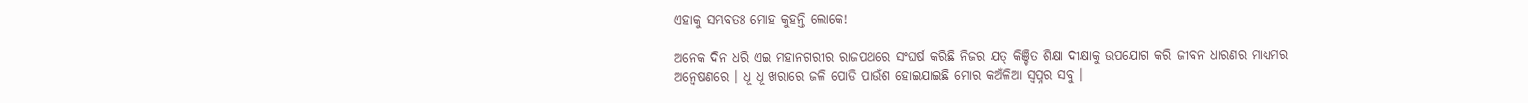ଏହାକୁ ସମ୍ଭବତଃ ମୋହ କୁହନ୍ତି ଲୋକେ!

ଅନେକ ଦିନ ଧରି ଏଇ ମହାନଗରୀର ରାଜପଥରେ ସଂଘର୍ଷ କରିଛି ନିଜର ଯତ୍ କିଞ୍ଚିତ ଶିକ୍ଷା ଦୀକ୍ଷାକୁ ଉପଯୋଗ କରି ଜୀବନ ଧାରଣର ମାଧ୍ୟମର ଅନ୍ୱେଷଣରେ । ଧୂ ଧୂ ଖରାରେ ଜଳି ପୋଡି ପାଉଁଶ ହୋଇଯାଇଛି ମୋର କଅଁଳିଆ ସ୍ଵପ୍ନର ସବୁ ।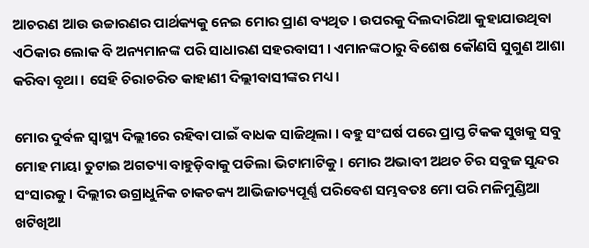ଆଚରଣ ଆଉ ଉଚ୍ଚାରଣର ପାର୍ଥକ୍ୟକୁ ନେଇ ମୋର ପ୍ରାଣ ବ୍ୟଥିତ । ଉପରକୁ ଦିଲଦାରିଆ କୁହାଯାଉଥିବା ଏଠିକାର ଲୋକ ବି ଅନ୍ୟମାନଙ୍କ ପରି ସାଧାରଣ ସହରବାସୀ । ଏମାନଙ୍କଠାରୁ ବିଶେଷ କୌଣସି ସୁଗୁଣ ଆଶା କରିବା ବୃଥା । ସେହି ଚିରାଚରିତ କାହାଣୀ ଦିଲ୍ଲୀବାସୀଙ୍କର ମଧ୍ୟ।

ମୋର ଦୁର୍ବଳ ସ୍ୱାସ୍ଥ୍ୟ ଦିଲ୍ଲୀରେ ରହିବା ପାଇଁ ବାଧକ ସାଜିଥିଲା । ବହୁ ସଂଘର୍ଷ ପରେ ପ୍ରାପ୍ତ ଟିକକ ସୁଖକୁ ସବୁ ମୋହ ମାୟା ତୁଟାଇ ଅଗତ୍ୟା ବାହୁଡ଼ିବାକୁ ପଡିଲା ଭିଟାମାଟିକୁ । ମୋର ଅଭାବୀ ଅଥଚ ଚିର ସବୁଜ ସୁନ୍ଦର ସଂସାରକୁ । ଦିଲ୍ଲୀର ଉଗ୍ରାଧୁନିକ ଚାକଚକ୍ୟ ଆଭିଜାତ୍ୟପୂର୍ଣ୍ଣ ପରିବେଶ ସମ୍ଭବତଃ ମୋ ପରି ମଳିମୁଣ୍ଡିଆ ଖଟିଖିଆ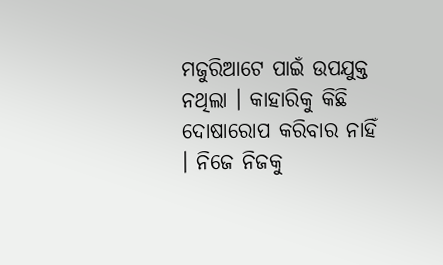ମଜୁରିଆଟେ ପାଇଁ ଉପଯୁକ୍ତ ନଥିଲା । କାହାରିକୁ କିଛି ଦୋଷାରୋପ କରିବାର ନାହିଁ । ନିଜେ ନିଜକୁ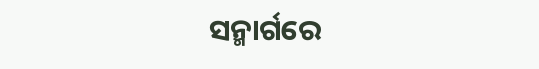ସନ୍ମାର୍ଗରେ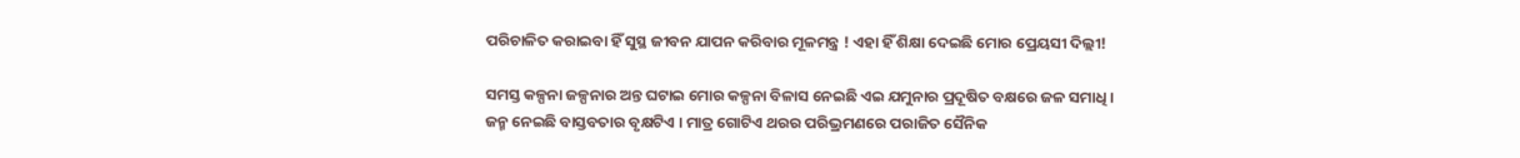ପରିଚାଳିତ କରାଇବା ହିଁ ସୁସ୍ଥ ଜୀବନ ଯାପନ କରିବାର ମୂଳମନ୍ତ୍ର ! ଏହା ହିଁ ଶିକ୍ଷା ଦେଇଛି ମୋର ପ୍ରେୟସୀ ଦିଲ୍ଲୀ!

ସମସ୍ତ କଳ୍ପନା ଜଳ୍ପନାର ଅନ୍ତ ଘଟାଇ ମୋର କଳ୍ପନା ବିଳାସ ନେଇଛି ଏଇ ଯମୁନାର ପ୍ରଦୂଷିତ ବକ୍ଷରେ ଜଳ ସମାଧି । ଜନ୍ମ ନେଇଛି ବାସ୍ତବତାର ବୃକ୍ଷଟିଏ । ମାତ୍ର ଗୋଟିଏ ଥରର ପରିଭ୍ରମଣରେ ପରାଜିତ ସୈନିକ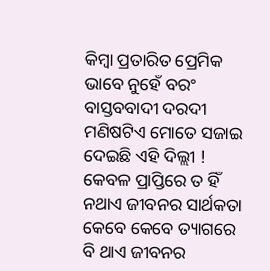କିମ୍ବା ପ୍ରତାରିତ ପ୍ରେମିକ ଭାବେ ନୁହେଁ ବରଂ ବାସ୍ତବବାଦୀ ଦରଦୀ ମଣିଷଟିଏ ମୋତେ ସଜାଇ ଦେଇଛି ଏହି ଦିଲ୍ଲୀ ! କେବଳ ପ୍ରାପ୍ତିରେ ତ ହିଁ ନଥାଏ ଜୀବନର ସାର୍ଥକତା କେବେ କେବେ ତ୍ୟାଗରେ ବି ଥାଏ ଜୀବନର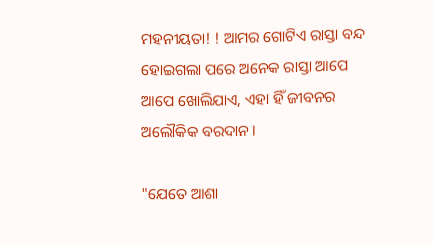ମହନୀୟତା! ! ଆମର ଗୋଟିଏ ରାସ୍ତା ବନ୍ଦ ହୋଇଗଲା ପରେ ଅନେକ ରାସ୍ତା ଆପେ ଆପେ ଖୋଲିଯାଏ, ଏହା ହିଁ ଜୀବନର ଅଲୌକିକ ବରଦାନ।

"ଯେତେ ଆଶା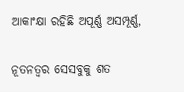ଆକାଂକ୍ଷା ରହିଛି ଅପୂର୍ଣ୍ଣ ଅସମ୍ପୂର୍ଣ୍ଣ,

ନୂତନତ୍ୱର ସେସବୁକୁ ଶତ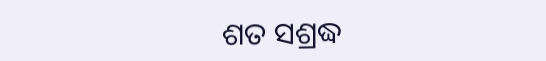ଶତ ସଶ୍ରଦ୍ଧ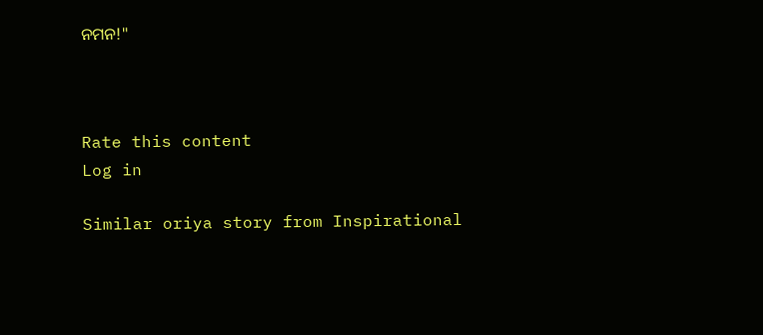ନମନ!"



Rate this content
Log in

Similar oriya story from Inspirational